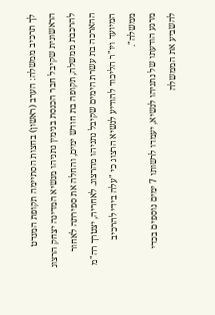לך תרכיב ממשלה: הערב (ראשון) בחצות הסתיימה תקופת המנדט הראשונית שקיבל חבר הכנסת בנימין נתניהו מנשיא המדינה יצחק הרצוג להרכבת ממשלה, תקופה בת חודש ימים, והחלה את ספירתה לאחור ההארכה בת עשרת הימים שקיבל נתניהו מהרצוג. לאחריה, יצטרך רה"מ המיועד ויו"ר הליכוד להודיע לנשיא הרצוג כי "עלה בידי להרכיב ממשלה".
מרגע הודעתו של נתניהו לנשיא, יעמדו לרשותו 7 ימים נוספים בכדי להשביע את הממשלה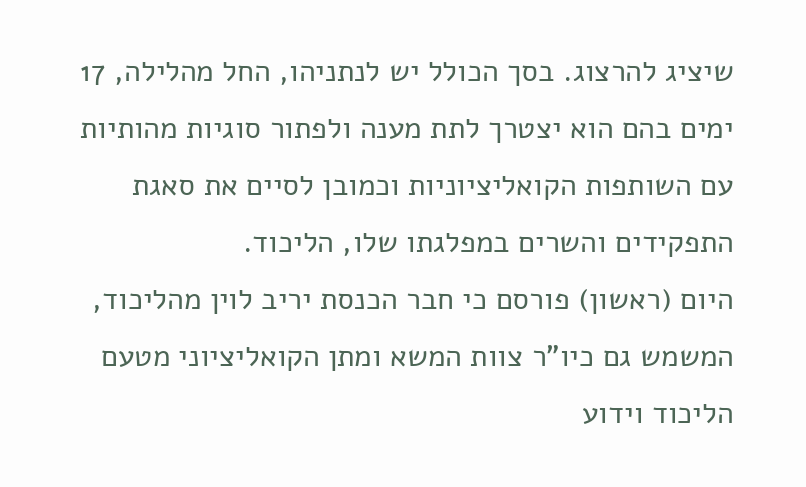שיציג להרצוג. בסך הכולל יש לנתניהו, החל מהלילה, 17 ימים בהם הוא יצטרך לתת מענה ולפתור סוגיות מהותיות עם השותפות הקואליציוניות וכמובן לסיים את סאגת התפקידים והשרים במפלגתו שלו, הליכוד.
היום (ראשון) פורסם כי חבר הכנסת יריב לוין מהליכוד, המשמש גם כיו"ר צוות המשא ומתן הקואליציוני מטעם הליכוד וידוע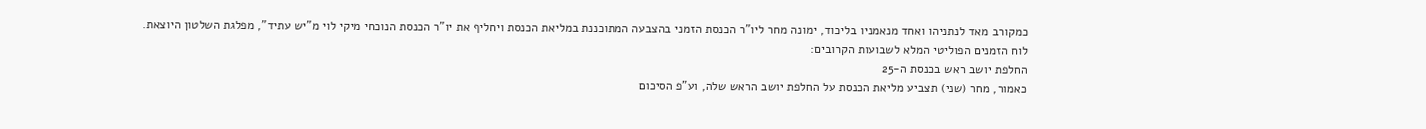כמקורב מאד לנתניהו ואחד מנאמניו בליכוד, ימונה מחר ליו"ר הכנסת הזמני בהצבעה המתוכננת במליאת הכנסת ויחליף את יו"ר הכנסת הנוכחי מיקי לוי מ"יש עתיד", מפלגת השלטון היוצאת.
לוח הזמנים הפוליטי המלא לשבועות הקרובים:
החלפת יושב ראש בכנסת ה-25
כאמור, מחר (שני) תצביע מליאת הכנסת על החלפת יושב הראש שלה, וע"פ הסיכום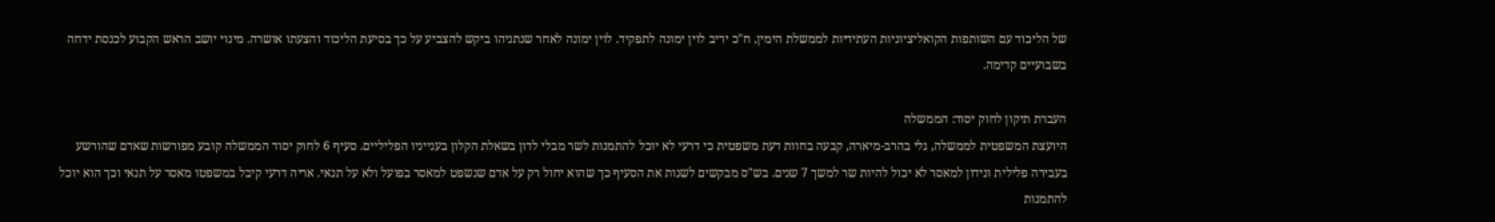של הליכוד עם השותפות הקואליציוניות העתידיות לממשלת הימין, ח"כ יריב לוין ימונה לתפקיד. לוין ימונה לאחר שנתניהו ביקש להצביע על כך בסיעת הליכוד והצעתו אושרה. מינוי יושב הראש הקבוע לכנסת ידחה בשבועיים קדימה.

העברת תיקון לחוק יסוד: הממשלה
היועצת המשפטית לממשלה, גלי בהרב-מיארה, קבעה בחוות דעת משפטית כי דרעי לא יוכל להתמנות לשר מבלי לדון בשאלת הקלון בענייניו הפליליים. סעיף 6 לחוק יסוד הממשלה קובע מפורשות שאדם שהורשע בעבירה פלילית ונידון למאסר לא יכול להיות שר למשך 7 שנים. בש"ס מבקשים לשנות את הסעיף כך שהוא יחול רק על אדם שנשפט למאסר בפועל ולא על תנאי. אריה דרעי קיבל במשפטו מאסר על תנאי וכך הוא יוכל להתמנות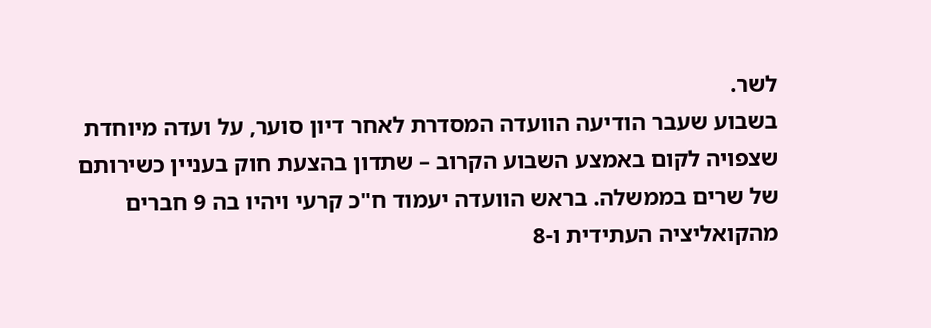לשר.
בשבוע שעבר הודיעה הוועדה המסדרת לאחר דיון סוער, על ועדה מיוחדת שצפויה לקום באמצע השבוע הקרוב – שתדון בהצעת חוק בעניין כשירותם של שרים בממשלה. בראש הוועדה יעמוד ח"כ קרעי ויהיו בה 9 חברים מהקואליציה העתידית ו-8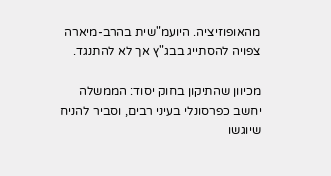מהאופוזיציה. היועמ"שית בהרב-מיארה צפויה להסתייג בבג"ץ אך לא להתנגד.

מכיוון שהתיקון בחוק יסוד: הממשלה יחשב כפרסונלי בעיני רבים, וסביר להניח שיוגשו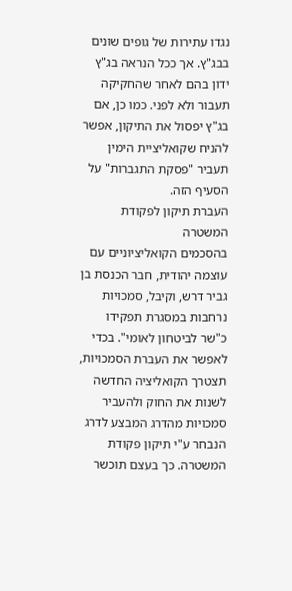נגדו עתירות של גופים שונים בבג"ץ. אך ככל הנראה בג"ץ ידון בהם לאחר שהחקיקה תעבור ולא לפני. כמו כן, אם בג"ץ יפסול את התיקון, אפשר להניח שקואליציית הימין תעביר "פסקת התגברות" על הסעיף הזה.
העברת תיקון לפקודת המשטרה
בהסכמים הקואליציוניים עם עוצמה יהודית, חבר הכנסת בן גביר דרש, וקיבל, סמכויות נרחבות במסגרת תפקידו כ"שר לביטחון לאומי". בכדי לאפשר את העברת הסמכויות, תצטרך הקואליציה החדשה לשנות את החוק ולהעביר סמכויות מהדרג המבצע לדרג הנבחר ע"י תיקון פקודת המשטרה. כך בעצם תוכשר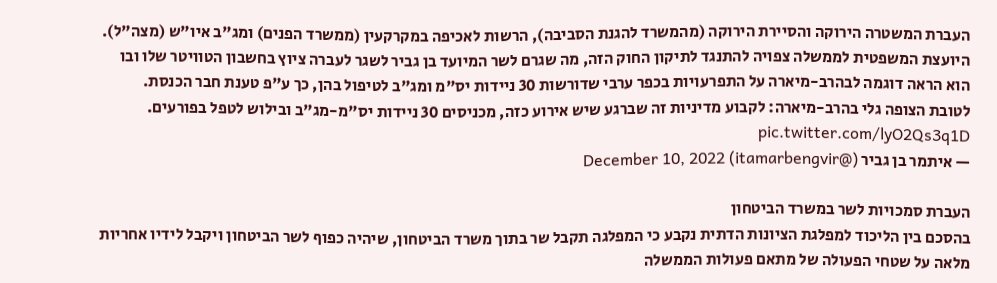העברת המשטרה הירוקה והסיירת הירוקה (מהמשרד להגנת הסביבה), הרשות לאכיפה במקרקעין (ממשרד הפנים) ומג"ב איו"ש (מצה"ל).
היועצת המשפטית לממשלה צפויה להתנגד לתיקון החוק הזה, מה שגרם לשר המיועד בן גביר לשגר לעברה ציוץ בחשבון הטוויטר שלו ובו הוא הראה דוגמה לבהרב-מיארה על התפרעויות בכפר ערבי שדורשות 30 ניידות יס"מ ומג"ב לטיפול בהן, כך ע"פ טענת חבר הכנסת.
לטובת הצופה גלי בהרב-מיארה: לקבוע מדיניות זה שברגע שיש אירוע כזה, מכניסים 30 ניידות יס"מ-מג"ב ובילוש לטפל בפורעים. pic.twitter.com/lyO2Qs3q1D
— איתמר בן גביר (@itamarbengvir) December 10, 2022

העברת סמכויות לשר במשרד הביטחון
בהסכם בין הליכוד למפלגת הציונות הדתית נקבע כי המפלגה תקבל שר בתוך משרד הביטחון, שיהיה כפוף לשר הביטחון ויקבל לידיו אחריות מלאה על שטחי הפעולה של מתאם פעולות הממשלה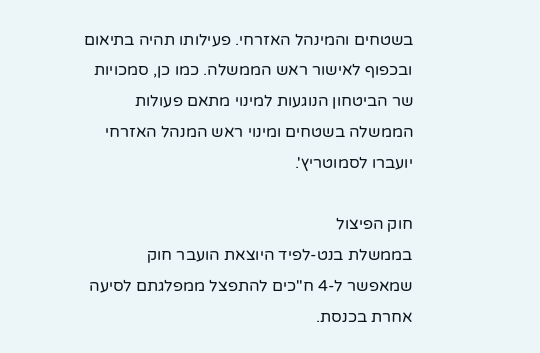בשטחים והמינהל האזרחי. פעילותו תהיה בתיאום ובכפוף לאישור ראש הממשלה. כמו כן, סמכויות שר הביטחון הנוגעות למינוי מתאם פעולות הממשלה בשטחים ומינוי ראש המנהל האזרחי יועברו לסמוטריץ'.

חוק הפיצול
בממשלת בנט-לפיד היוצאת הועבר חוק שמאפשר ל-4 ח"כים להתפצל ממפלגתם לסיעה אחרת בכנסת.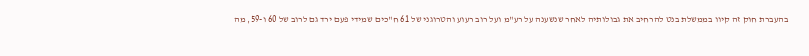בהעברת חוק זה קיוו בממשלת בנט להרחיב את גבולותיה לאחר שנשענה על רע"מ ועל רוב רעוע והטרוגני של 61 ח"כים שמידי פעם ירד גם לרוב של 60 ו-59, מה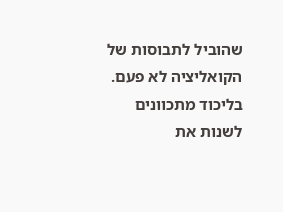שהוביל לתבוסות של הקואליציה לא פעם.
בליכוד מתכוונים לשנות את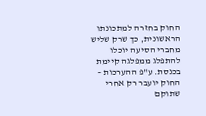החוק בחזרה למתכונתו הראשונית, כך שרק שליש מחברי הסיעה יוכלו להתפלג ממפלגה קיימת בכנסת. ע"פ ההערכות – החוק יועבר רק אחרי שתוקם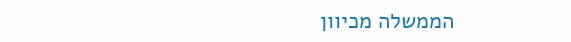הממשלה מכיוון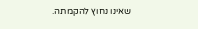שאינו נחוץ להקמתה.